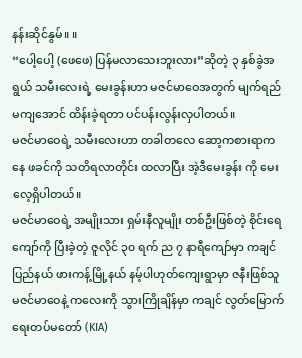နန်းဆိုင်နွမ်။ ။
“ပေါ့ပေါ့ (ဖေဖေ) ပြန်မလာသေးဘူးလား”ဆိုတဲ့ ၃ နှစ်ခွဲအရွယ် သမီးလေးရဲ့ မေးခွန်းဟာ မဇင်မာဝေအတွက် မျက်ရည်မကျအောင် ထိန်းခဲ့ရတာ ပင်ပန်းလွန်းလှပါတယ်။
မဇင်မာဝေရဲ့ သမီးလေးဟာ တခါတလေ ဆော့ကစားရာကနေ ဖခင်ကို သတိရလာတိုင်း ထလာပြီး အဲ့ဒီမေးခွန်း ကို မေးလေ့ရှိပါတယ်။
မဇင်မာဝေရဲ့ အမျိုးသား ရှမ်းနီလူမျိုး တစ်ဦးဖြစ်တဲ့ စိုင်းရေကျော်ကို ပြီးခဲ့တဲ့ ဇူလိုင် ၃၀ ရက် ည ၇ နာရီကျော်မှာ ကချင်ပြည်နယ် ဖားကန့်မြို့နယ် နမ့်ပါဟုတ်ကျေးရွာမှာ ဇနီးဖြစ်သူ မဇင်မာဝေနဲ့ ကလေးကို သွားကြိုချိန်မှာ ကချင် လွတ်မြောက်ရေးတပ်မတော် (KIA)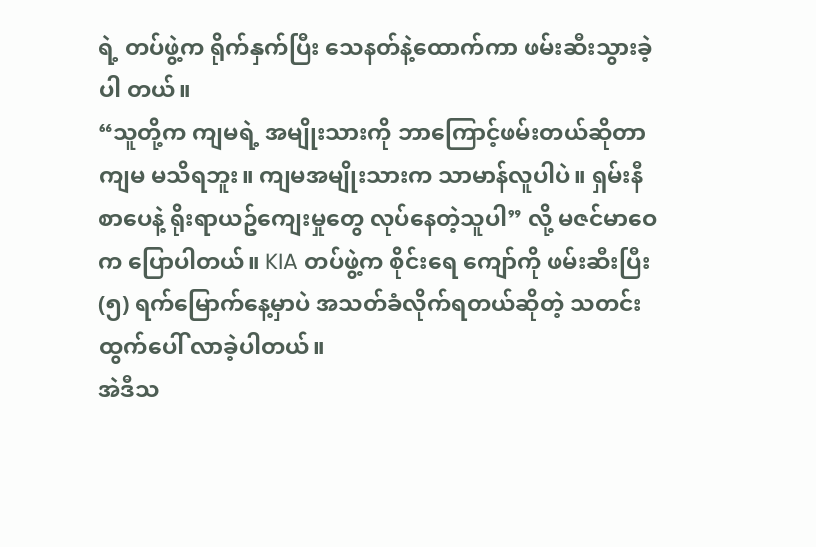ရဲ့ တပ်ဖွဲ့က ရိုက်နှက်ပြီး သေနတ်နဲ့ထောက်ကာ ဖမ်းဆီးသွားခဲ့ပါ တယ်။
“သူတို့က ကျမရဲ့ အမျိုးသားကို ဘာကြောင့်ဖမ်းတယ်ဆိုတာ ကျမ မသိရဘူး။ ကျမအမျိုးသားက သာမာန်လူပါပဲ။ ရှမ်းနီစာပေနဲ့ ရိုးရာယဥ်ကျေးမှုတွေ လုပ်နေတဲ့သူပါ” လို့ မဇင်မာဝေက ပြောပါတယ်။ KIA တပ်ဖွဲ့က စိုင်းရေ ကျော်ကို ဖမ်းဆီးပြီး (၅) ရက်မြောက်နေ့မှာပဲ အသတ်ခံလိုက်ရတယ်ဆိုတဲ့ သတင်းထွက်ပေါ် လာခဲ့ပါတယ်။
အဲဒီသ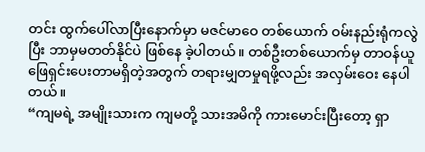တင်း ထွက်ပေါ်လာပြီးနောက်မှာ မဇင်မာဝေ တစ်ယောက် ဝမ်းနည်းရုံကလွဲပြီး ဘာမှမတတ်နိုင်ပဲ ဖြစ်နေ ခဲ့ပါတယ်။ တစ်ဦးတစ်ယောက်မှ တာဝန်ယူဖြေရှင်းပေးတာမရှိတဲ့အတွက် တရားမျှတမှုရဖို့လည်း အလှမ်းဝေး နေပါတယ်။
“ကျမရဲ့ အမျိုးသားက ကျမတို့ သားအမိကို ကားမောင်းပြီးတော့ ရှာ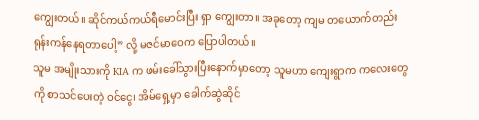ကျွေးတယ်။ ဆိုင်ကယ်ကယ်ရီမောင်းပြီး ရှာ ကျွေးတာ။ အခုတော့ ကျမ တယောက်တည်း ရုန်းကန်နေရတာပေါ့” လို့ မဇင်မာဝေက ပြောပါတယ်။
သူမ အမျိုးသားကို KIA က ဖမ်းခေါ်သွားပြီးနောက်မှာတော့ သူမဟာ ကျေးရွာက ကလေးတွေကို စာသင်ပေးတဲ့ ဝင်ငွေ၊ အိမ်ရှေ့မှာ ခေါက်ဆွဲဆိုင်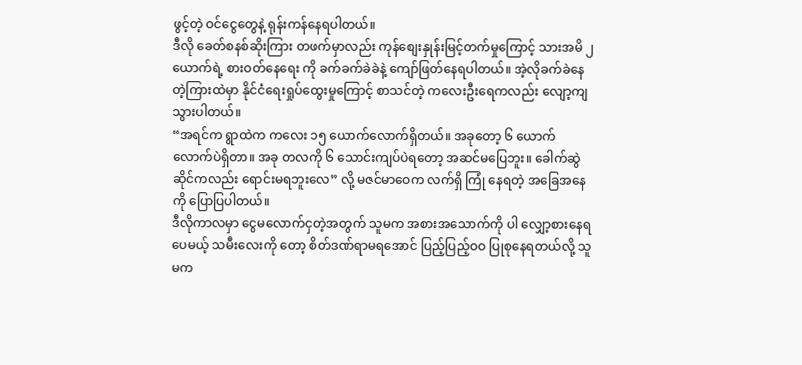ဖွင့်တဲ့ ဝင်ငွေတွေနဲ့ ရုန်းကန်နေရပါတယ်။
ဒီလို ခေတ်စနစ်ဆိုးကြား တဖက်မှာလည်း ကုန်စျေးနှုန်းမြင့်တက်မှုကြောင့် သားအမိ ၂ ယောက်ရဲ့ စားဝတ်နေရေး ကို ခက်ခက်ခဲခဲနဲ့ ကျော်ဖြတ်နေရပါတယ်။ အဲ့လိုခက်ခဲနေတဲ့ကြားထဲမှာ နိုင်ငံရေးရှုပ်ထွေးမှုကြောင့် စာသင်တဲ့ ကလေးဦးရေကလည်း လျော့ကျသွားပါတယ်။
“အရင်က ရွာထဲက ကလေး ၁၅ ယောက်လောက်ရှိတယ်။ အခုတော့ ၆ ယောက်လောက်ပဲရှိတာ။ အခု တလကို ၆ သောင်းကျပ်ပဲရတော့ အဆင်မပြေဘူး။ ခေါက်ဆွဲဆိုင်ကလည်း ရောင်းမရဘူးလေ” လို့ မဇင်မာဝေက လက်ရှိ ကြုံ နေရတဲ့ အခြေအနေကို ပြောပြပါတယ်။
ဒီလိုကာလမှာ ငွေမလောက်ငှတဲ့အတွက် သူမက အစားအသောက်ကို ပါ လျှော့စားနေရပေမယ့် သမီးလေးကို တော့ စိတ်ဒဏ်ရာမရအောင် ပြည့်ပြည့်ဝဝ ပြုစုနေရတယ်လို့ သူမက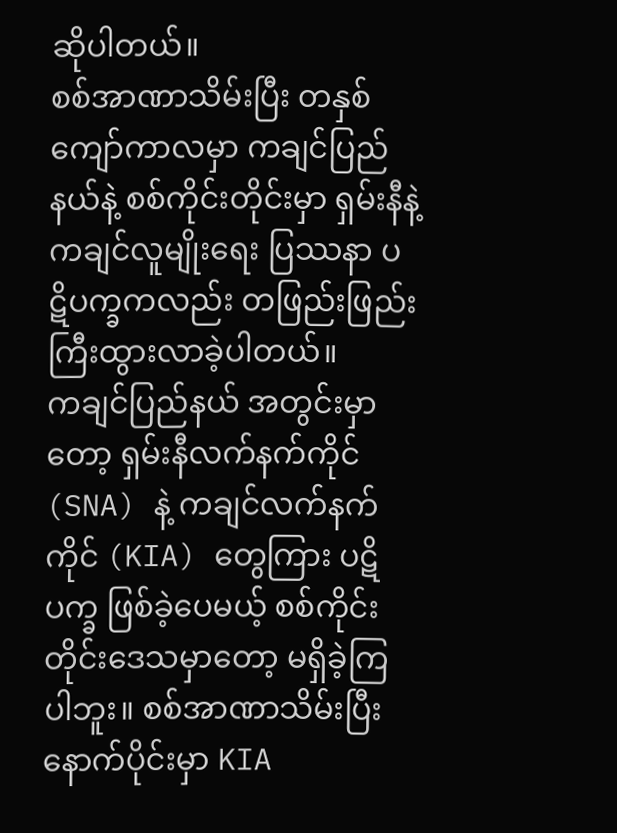ဆိုပါတယ်။
စစ်အာဏာသိမ်းပြီး တနှစ်ကျော်ကာလမှာ ကချင်ပြည်နယ်နဲ့ စစ်ကိုင်းတိုင်းမှာ ရှမ်းနီနဲ့ ကချင်လူမျိုးရေး ပြဿနာ ပဋိပက္ခကလည်း တဖြည်းဖြည်းကြီးထွားလာခဲ့ပါတယ်။
ကချင်ပြည်နယ် အတွင်းမှာတော့ ရှမ်းနီလက်နက်ကိုင် (SNA) နဲ့ ကချင်လက်နက်ကိုင် (KIA) တွေကြား ပဋိပက္ခ ဖြစ်ခဲ့ပေမယ့် စစ်ကိုင်းတိုင်းဒေသမှာတော့ မရှိခဲ့ကြပါဘူး။ စစ်အာဏာသိမ်းပြီးနောက်ပိုင်းမှာ KIA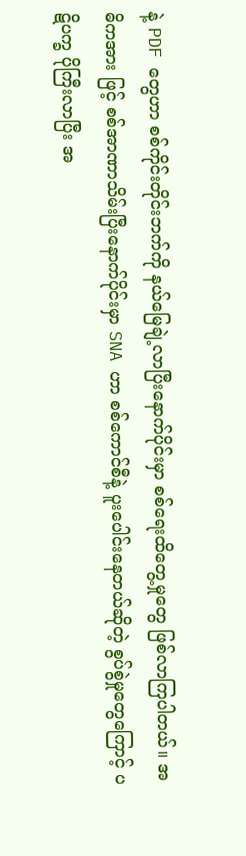နဲ့ PDF တွေဟာ စစ်ကိုင်းတိုင်းဘက်ကို နယ်မြေချဲ့လာပြီးနောက်ပိုင်းမှာ စစ်ရေးထိတွေ့မှုတွေ ဖြစ်လာကြပါတယ်။ အဓိကအား ဖြင့် စစ်အာဏာသိမ်းပြီးနောက်ပိုင်းမှာ SNA ဟာ စစ်ကောင်စီနဲ့ ပူးပေါင်းနေတယ်ဆိုတဲ့ စွပ်စွဲမှုတွေကြောင့် ပဋိပက္ခ ပိုကြီးလာပြီး အ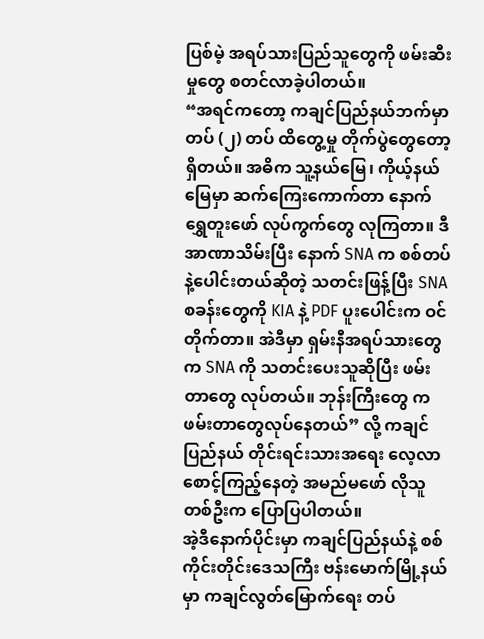ပြစ်မဲ့ အရပ်သားပြည်သူတွေကို ဖမ်းဆီးမှုတွေ စတင်လာခဲ့ပါတယ်။
“အရင်ကတော့ ကချင်ပြည်နယ်ဘက်မှာ တပ် (၂) တပ် ထိတွေ့မှု တိုက်ပွဲတွေတော့ရှိတယ်။ အဓိက သူ့နယ်မြေ၊ ကိုယ့်နယ်မြေမှာ ဆက်ကြေးကောက်တာ နောက် ရွှေတူးဖော် လုပ်ကွက်တွေ လုကြတာ။ ဒီအာဏာသိမ်းပြီး နောက် SNA က စစ်တပ်နဲ့ပေါင်းတယ်ဆိုတဲ့ သတင်းဖြန့်ပြီး SNA စခန်းတွေကို KIA နဲ့ PDF ပူးပေါင်းက ဝင် တိုက်တာ။ အဲဒီမှာ ရှမ်းနီအရပ်သားတွေက SNA ကို သတင်းပေးသူဆိုပြီး ဖမ်းတာတွေ လုပ်တယ်။ ဘုန်းကြီးတွေ က ဖမ်းတာတွေလုပ်နေတယ်” လို့ ကချင်ပြည်နယ် တိုင်းရင်းသားအရေး လေ့လာစောင့်ကြည့်နေတဲ့ အမည်မဖော် လိုသူ တစ်ဦးက ပြောပြပါတယ်။
အဲ့ဒီနောက်ပိုင်းမှာ ကချင်ပြည်နယ်နဲ့ စစ်ကိုင်းတိုင်းဒေသကြီး ဗန်းမောက်မြို့နယ်မှာ ကချင်လွတ်မြောက်ရေး တပ်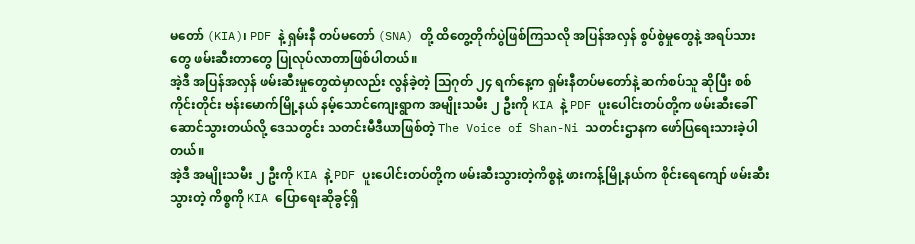မတော် (KIA)၊ PDF နဲ့ ရှမ်းနီ တပ်မတော် (SNA) တို့ ထိတွေ့တိုက်ပွဲဖြစ်ကြသလို အပြန်အလှန် စွပ်စွဲမှုတွေနဲ့ အရပ်သားတွေ ဖမ်းဆီးတာတွေ ပြုလုပ်လာတာဖြစ်ပါတယ်။
အဲ့ဒီ အပြန်အလှန် ဖမ်းဆီးမှုတွေထဲမှာလည်း လွန်ခဲ့တဲ့ သြဂုတ် ၂၄ ရက်နေ့က ရှမ်းနီတပ်မတော်နဲ့ ဆက်စပ်သူ ဆိုပြီး စစ်ကိုင်းတိုင်း ဗန်းမောက်မြို့နယ် နမ့်သောင်ကျေးရွာက အမျိုးသမီး ၂ ဦးကို KIA နဲ့ PDF ပူးပေါင်းတပ်တို့က ဖမ်းဆီးခေါ်ဆောင်သွားတယ်လို့ ဒေသတွင်း သတင်းမီဒီယာဖြစ်တဲ့ The Voice of Shan-Ni သတင်းဌာနက ဖော်ပြရေးသားခဲ့ပါတယ်။
အဲ့ဒီ အမျိုးသမီး ၂ ဦးကို KIA နဲ့ PDF ပူးပေါင်းတပ်တို့က ဖမ်းဆီးသွားတဲ့ကိစ္စနဲ့ ဖားကန့်မြို့နယ်က စိုင်းရေကျော် ဖမ်းဆီးသွားတဲ့ ကိစ္စကို KIA ပြောရေးဆိုခွင့်ရှိ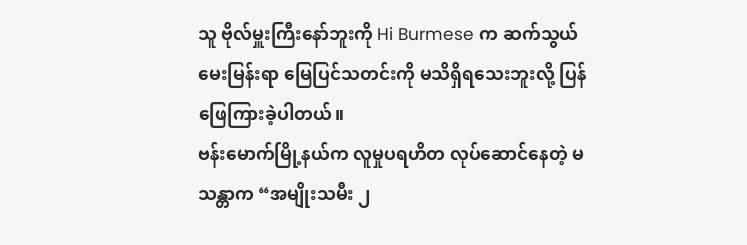သူ ဗိုလ်မှူးကြီးနော်ဘူးကို Hi Burmese က ဆက်သွယ်မေးမြန်းရာ မြေပြင်သတင်းကို မသိရှိရသေးဘူးလို့ ပြန်ဖြေကြားခဲ့ပါတယ်။
ဗန်းမောက်မြို့နယ်က လူမှုပရဟိတ လုပ်ဆောင်နေတဲ့ မသန္တာက “အမျိုးသမီး ၂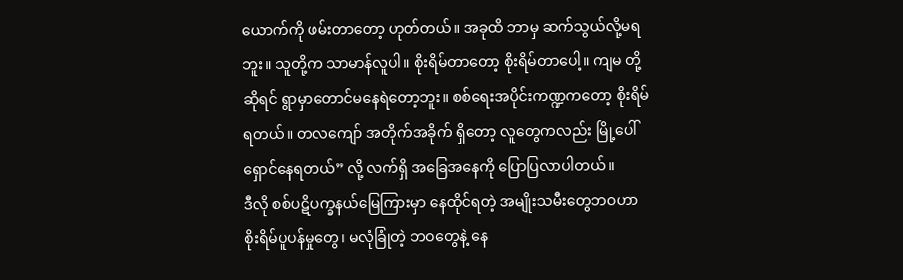ယောက်ကို ဖမ်းတာတော့ ဟုတ်တယ်။ အခုထိ ဘာမှ ဆက်သွယ်လို့မရဘူး။ သူတို့က သာမာန်လူပါ။ စိုးရိမ်တာတော့ စိုးရိမ်တာပေါ့။ ကျမ တို့ဆိုရင် ရွာမှာတောင်မနေရဲတော့ဘူး။ စစ်ရေးအပိုင်းကဏ္ဍကတော့ စိုးရိမ်ရတယ်။ တလကျော် အတိုက်အခိုက် ရှိတော့ လူတွေကလည်း မြို့ပေါ်ရှောင်နေရတယ်” လို့ လက်ရှိ အခြေအနေကို ပြောပြလာပါတယ်။
ဒီလို စစ်ပဋိပက္ခနယ်မြေကြားမှာ နေထိုင်ရတဲ့ အမျိုးသမီးတွေဘဝဟာ စိုးရိမ်ပူပန်မှုတွေ၊ မလုံခြုံတဲ့ ဘဝတွေနဲ့ နေ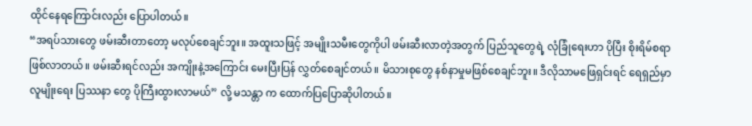ထိုင်နေရကြောင်းလည်း ပြောပါတယ်။
“အရပ်သားတွေ ဖမ်းဆီးတာတော့ မလုပ်စေချင်ဘူး။ အထူးသဖြင့် အမျိုးသမီးတွေကိုပါ ဖမ်းဆီးလာတဲ့အတွက် ပြည်သူတွေရဲ့ လုံခြုံရေးဟာ ပိုပြီး စိုးရိမ်စရာဖြစ်လာတယ်။ ဖမ်းဆီးရင်လည်း အကျိုးနဲ့အကြောင်း မေးပြီးပြန် လွှတ်စေချင်တယ်။ မိသားစုတွေ နစ်နာမှုမဖြစ်စေချင်ဘူး။ ဒီလိုသာမဖြေရှင်းရင် ရေရှည်မှာလူမျိုးရေး ပြဿနာ တွေ ပိုကြီးထွားလာမယ်” လို့ မသန္တာ က ထောက်ပြပြောဆိုပါတယ်။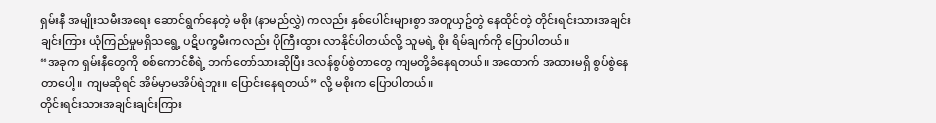ရှမ်းနီ အမျိုးသမီးအရေး ဆောင်ရွက်နေတဲ့ မစိုး (နာမည်လွှဲ) ကလည်း နှစ်ပေါင်းများစွာ အတူယှဥ်တွဲ နေထိုင်တဲ့ တိုင်းရင်းသားအချင်းချင်းကြား ယုံကြည်မှုမရှိသရွေ့ ပဋိပက္ခမီးကလည်း ပိုကြီးထွား လာနိုင်ပါတယ်လို့ သူမရဲ့ စိုး ရိမ်ချက်ကို ပြောပါတယ်။
“အခုက ရှမ်းနီတွေကို စစ်ကောင်စီရဲ့ ဘက်တော်သားဆိုပြီး ဒလန်စွပ်စွဲတာတွေ ကျမတို့ခံနေရတယ်။ အထောက် အထားမရှိ စွပ်စွဲနေတာပေါ့။ ကျမဆိုရင် အိမ်မှာမအိပ်ရဲဘူး။ ပြောင်းနေရတယ်” လို့ မစိုးက ပြောပါတယ်။
တိုင်းရင်းသားအချင်းချင်းကြား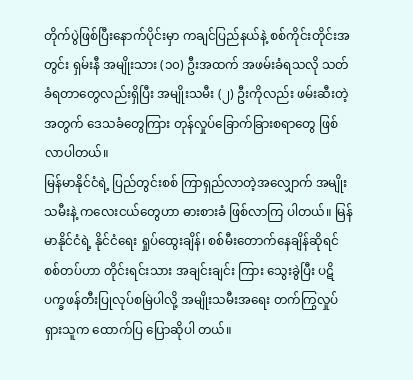တိုက်ပွဲဖြစ်ပြီးနောက်ပိုင်းမှာ ကချင်ပြည်နယ်နဲ့ စစ်ကိုင်းတိုင်းအတွင်း ရှမ်းနီ အမျိုးသား (၁၀) ဦးအထက် အဖမ်းခံရသလို သတ်ခံရတာတွေလည်းရှိပြီး အမျိုးသမီး (၂) ဦးကိုလည်း ဖမ်းဆီးတဲ့ အတွက် ဒေသခံတွေကြား တုန်လှုပ်ခြောက်ခြားစရာတွေ ဖြစ်လာပါတယ်။
မြန်မာနိုင်ငံရဲ့ ပြည်တွင်းစစ် ကြာရှည်လာတဲ့အလျှောက် အမျိုးသမီးနဲ့ ကလေးငယ်တွေဟာ ဓားစားခံ ဖြစ်လာကြ ပါတယ်။ မြန်မာနိုင်ငံရဲ့ နိုင်ငံရေး ရှုပ်ထွေးချိန်၊ စစ်မီးတောက်နေချိန်ဆိုရင် စစ်တပ်ဟာ တိုင်းရင်းသား အချင်းချင်း ကြား သွေးခွဲပြီး ပဋိပက္ခဖန်တီးပြုလုပ်စမြဲပါလို့ အမျိုးသမီးအရေး တက်ကြွလှုပ်ရှားသူက ထောက်ပြ ပြောဆိုပါ တယ်။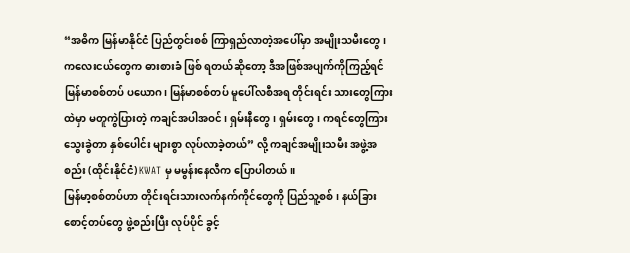“အဓိက မြန်မာနိုင်ငံ ပြည်တွင်းစစ် ကြာရှည်လာတဲ့အပေါ်မှာ အမျိုးသမီးတွေ၊ ကလေးငယ်တွေက ဓားစားခံ ဖြစ် ရတယ်ဆိုတော့ ဒီအဖြစ်အပျက်ကိုကြည့်ရင် မြန်မာစစ်တပ် ပယောဂ၊ မြန်မာစစ်တပ် မူပေါ်လစီအရ တိုင်းရင်း သားတွေကြားထဲမှာ မတူကွဲပြားတဲ့ ကချင်အပါအဝင်၊ ရှမ်းနီတွေ၊ ရှမ်းတွေ၊ ကရင်တွေကြား သွေးခွဲတာ နှစ်ပေါင်း များစွာ လုပ်လာခဲ့တယ်” လို့ ကချင်အမျိုးသမီး အဖွဲ့အစည်း (ထိုင်းနိုင်ငံ) KWAT မှ မမွန်းနေလီက ပြောပါတယ်။
မြန်မာ့စစ်တပ်ဟာ တိုင်းရင်းသားလက်နက်ကိုင်တွေကို ပြည်သူ့စစ်၊ နယ်ခြားစောင့်တပ်တွေ ဖွဲ့စည်းပြီး လုပ်ပိုင် ခွင့်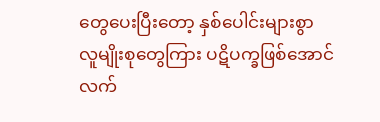တွေပေးပြီးတော့ နှစ်ပေါင်းများစွာ လူမျိုးစုတွေကြား ပဋိပက္ခဖြစ်အောင် လက်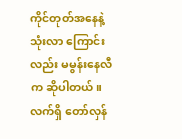ကိုင်တုတ်အနေနဲ့ သုံးလာ ကြောင်းလည်း မမွန်းနေလီက ဆိုပါတယ်။
လက်ရှိ တော်လှန်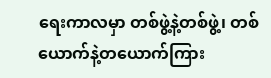ရေးကာလမှာ တစ်ဖွဲ့နဲ့တစ်ဖွဲ့၊ တစ်ယောက်နဲ့တယောက်ကြား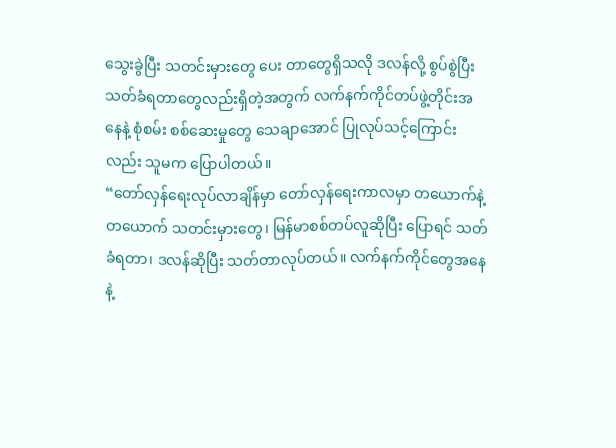သွေးခွဲပြီး သတင်းမှားတွေ ပေး တာတွေရှိသလို ဒလန်လို့ စွပ်စွဲပြီး သတ်ခံရတာတွေလည်းရှိတဲ့အတွက် လက်နက်ကိုင်တပ်ဖွဲ့တိုင်းအနေနဲ့ စုံစမ်း စစ်ဆေးမှုတွေ သေချာအောင် ပြုလုပ်သင့်ကြောင်းလည်း သူမက ပြောပါတယ်။
“တော်လှန်ရေးလုပ်လာချိန်မှာ တော်လှန်ရေးကာလမှာ တယောက်နဲ့တယောက် သတင်းမှားတွေ၊ မြန်မာစစ်တပ်လူဆိုပြီး ပြောရင် သတ်ခံရတာ၊ ဒလန်ဆိုပြီး သတ်တာလုပ်တယ်။ လက်နက်ကိုင်တွေအနေနဲ့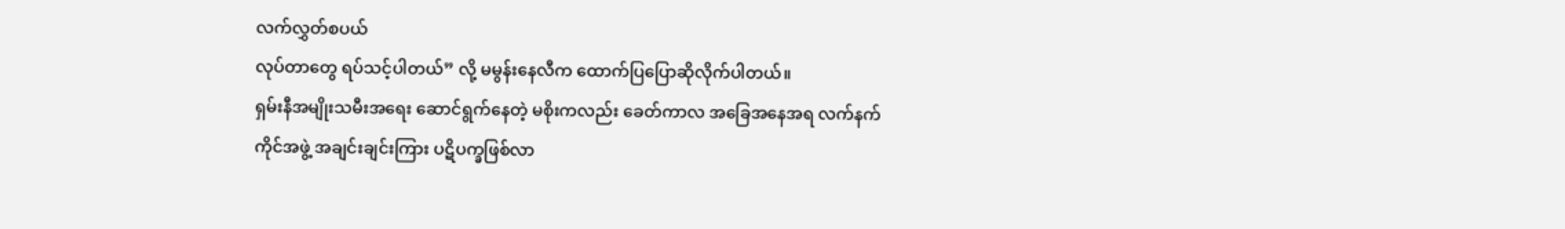လက်လွှတ်စပယ်
လုပ်တာတွေ ရပ်သင့်ပါတယ်” လို့ မမွန်းနေလီက ထောက်ပြပြောဆိုလိုက်ပါတယ်။
ရှမ်းနီအမျိုးသမီးအရေး ဆောင်ရွက်နေတဲ့ မစိုးကလည်း ခေတ်ကာလ အခြေအနေအရ လက်နက်ကိုင်အဖွဲ့ အချင်းချင်းကြား ပဋိပက္ခဖြစ်လာ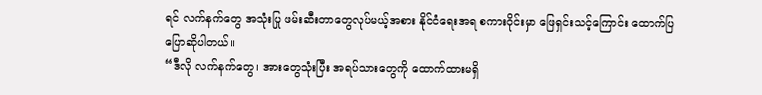ရင် လက်နက်တွေ အသုံးပြု ဖမ်းဆီးတာတွေလုပ်မယ့်အစား နိုင်ငံရေးအရ စကားဝိုင်းမှာ ဖြေရှင်းသင့်ကြောင်း ထောက်ပြ ပြောဆိုပါတယ်။
“ဒီလို လက်နက်တွေ၊ အားတွေသုံးပြီး အရပ်သားတွေကို ထောက်ထားမရှိ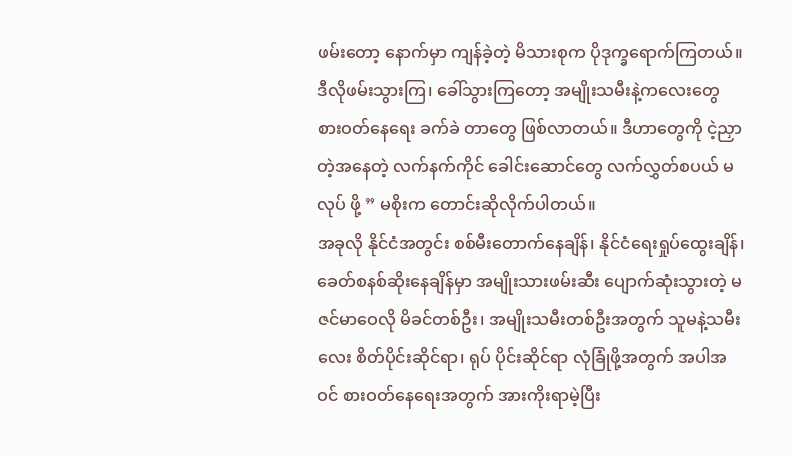ဖမ်းတော့ နောက်မှာ ကျန်ခဲ့တဲ့ မိသားစုက ပိုဒုက္ခရောက်ကြတယ်။ ဒီလိုဖမ်းသွားကြ၊ ခေါ်သွားကြတော့ အမျိုးသမီးနဲ့ကလေးတွေ စားဝတ်နေရေး ခက်ခဲ တာတွေ ဖြစ်လာတယ်။ ဒီဟာတွေကို ငဲ့ညှာတဲ့အနေတဲ့ လက်နက်ကိုင် ခေါင်းဆောင်တွေ လက်လွှတ်စပယ် မလုပ် ဖို့ ” မစိုးက တောင်းဆိုလိုက်ပါတယ်။
အခုလို နိုင်ငံအတွင်း စစ်မီးတောက်နေချိန်၊ နိုင်ငံရေးရှုပ်ထွေးချိန်၊ ခေတ်စနစ်ဆိုးနေချိန်မှာ အမျိုးသားဖမ်းဆီး ပျောက်ဆုံးသွားတဲ့ မဇင်မာဝေလို မိခင်တစ်ဦး၊ အမျိုးသမီးတစ်ဦးအတွက် သူမနဲ့သမီးလေး စိတ်ပိုင်းဆိုင်ရာ၊ ရုပ် ပိုင်းဆိုင်ရာ လုံခြုံဖို့အတွက် အပါအဝင် စားဝတ်နေရေးအတွက် အားကိုးရာမဲ့ပြီး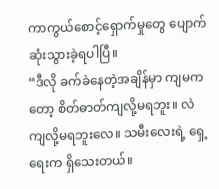ကာကွယ်စောင့်ရှောက်မှုတွေ ပျောက်ဆုံးသွားခဲ့ရပါပြီ။
“ဒီလို ခက်ခဲနေတဲ့အချိန်မှာ ကျမကတော့ စိတ်ဓာတ်ကျလို့မရဘူး။ လဲကျလို့မရဘူးလေ။ သမီးလေးရဲ့ ရှေ့ရေးက ရှိသေးတယ်။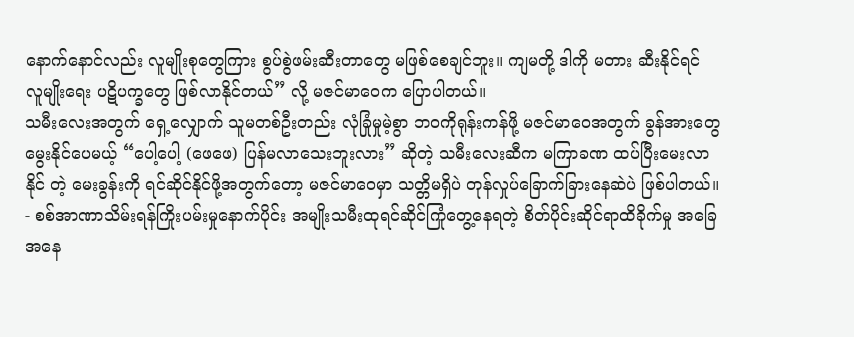နောက်နောင်လည်း လူမျိုးစုတွေကြား စွပ်စွဲဖမ်းဆီးတာတွေ မဖြစ်စေချင်ဘူး။ ကျမတို့ ဒါကို မတား ဆီးနိုင်ရင် လူမျိုးရေး ပဋိပက္ခတွေ ဖြစ်လာနိုင်တယ်” လို့ မဇင်မာဝေက ပြောပါတယ်။
သမီးလေးအတွက် ရှေ့လျှောက် သူမတစ်ဦးတည်း လုံခြုံမှုမဲ့စွာ ဘဝကိုရုန်းကန်ဖို့ မဇင်မာဝေအတွက် ခွန်အားတွေ မွေးနိုင်ပေမယ့် “ပေါ့ပေါ့ (ဖေဖေ) ပြန်မလာသေးဘူးလား” ဆိုတဲ့ သမီးလေးဆီက မကြာခဏ ထပ်ပြီးမေးလာနိုင် တဲ့ မေးခွန်းကို ရင်ဆိုင်နိုင်ဖို့အတွက်တော့ မဇင်မာဝေမှာ သတ္တိမရှိပဲ တုန်လှုပ်ခြောက်ခြားနေဆဲပဲ ဖြစ်ပါတယ်။
- စစ်အာဏာသိမ်းရန်ကြိုးပမ်းမှုနောက်ပိုင်း အမျိုးသမီးထုရင်ဆိုင်ကြုံတွေ့နေရတဲ့ စိတ်ပိုင်းဆိုင်ရာထိခိုက်မှု အခြေအနေ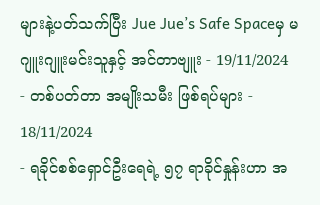များနဲ့ပတ်သက်ပြီး Jue Jue’s Safe Spaceမှ မဂျူးဂျူးမင်းသူနှင့် အင်တာဗျူး - 19/11/2024
- တစ်ပတ်တာ အမျိုးသမီး ဖြစ်ရပ်များ - 18/11/2024
- ရခိုင်စစ်ရှောင်ဦးရေရဲ့ ၅၇ ရာခိုင်နှုန်းဟာ အ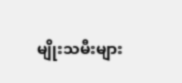မျိုးသမီးများ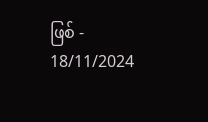ဖြစ် - 18/11/2024